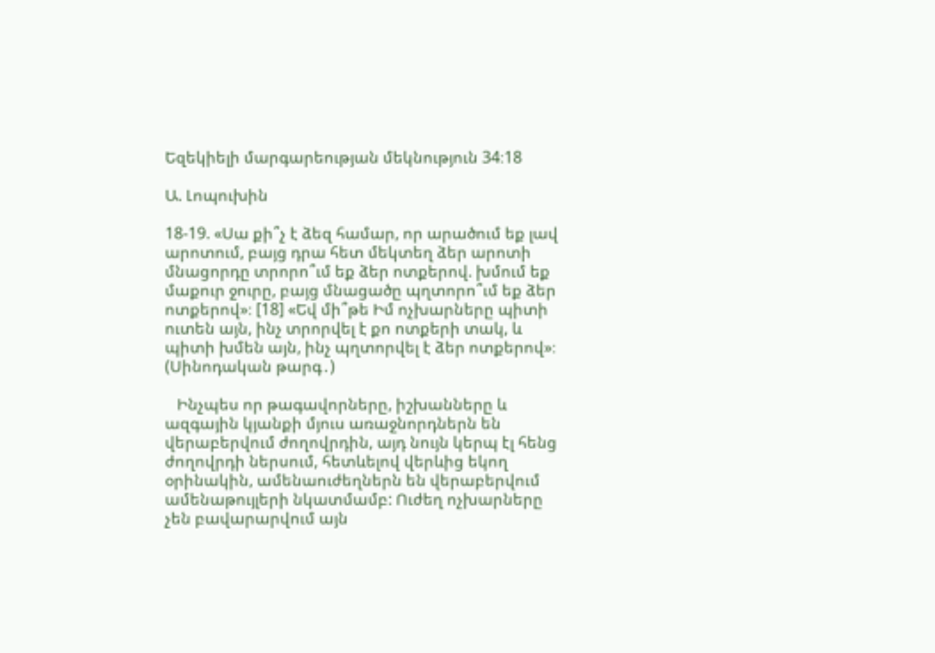Եզեկիելի մարգարեության մեկնություն 34։18

Ա. Լոպուխին

18-19. «Սա քի՞չ է ձեզ համար, որ արածում եք լավ արոտում, բայց դրա հետ մեկտեղ ձեր արոտի մնացորդը տրորո՞ւմ եք ձեր ոտքերով. խմում եք մաքուր ջուրը, բայց մնացածը պղտորո՞ւմ եք ձեր ոտքերով»։ [18] «Եվ մի՞թե Իմ ոչխարները պիտի ուտեն այն, ինչ տրորվել է քո ոտքերի տակ, և պիտի խմեն այն, ինչ պղտորվել է ձեր ոտքերով»։ (Սինոդական թարգ․)

   Ինչպես որ թագավորները, իշխանները և ազգային կյանքի մյուս առաջնորդներն են վերաբերվում ժողովրդին, այդ նույն կերպ էլ հենց ժողովրդի ներսում, հետևելով վերևից եկող օրինակին, ամենաուժեղներն են վերաբերվում ամենաթույլերի նկատմամբ: Ուժեղ ոչխարները չեն բավարարվում այն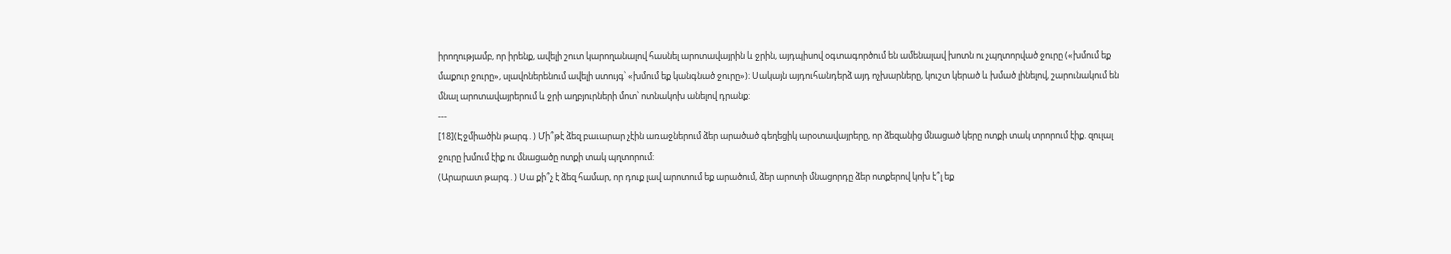իրողությամբ, որ իրենք, ավելի շուտ կարողանալով հասնել արոտավայրին և ջրին, այդպիսով օգտագործում են ամենալավ խոտն ու չպղտորված ջուրը («խմում եք մաքուր ջուրը», սլավոներենում ավելի ստույգ՝ «խմում եք կանգնած ջուրը»)։ Սակայն այդուհանդերձ այդ ոչխարները, կուշտ կերած և խմած լինելով, շարունակում են մնալ արոտավայրերում և ջրի աղբյուրների մոտ՝ ոտնակոխ անելով դրանք:
---
[18](Էջմիածին թարգ․) Մի՞թէ ձեզ բաւարար չէին առաջներում ձեր արածած գեղեցիկ արօտավայրերը, որ ձեզանից մնացած կերը ոտքի տակ տրորում էիք. զուլալ ջուրը խմում էիք ու մնացածը ոտքի տակ պղտորում:
(Արարատ թարգ․) Սա քի՞չ է ձեզ համար, որ դուք լավ արոտում եք արածում, ձեր արոտի մնացորդը ձեր ոտքերով կոխ է՞լ եք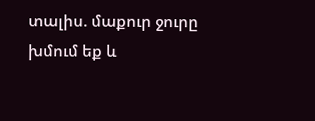տալիս. մաքուր ջուրը խմում եք և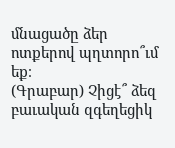մնացածը ձեր ոտքերով պղտորո՞ւմ եք։
(Գրաբար) Չիցէ՞ ձեզ բաւական զգեղեցիկ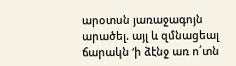արօտսն յառաջագոյն արածել. այլ և զմնացեալ ճարակն ‘ի ձէնջ առ ո՛տն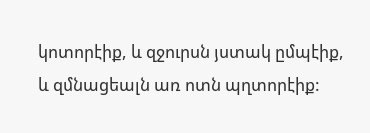կոտորէիք, և զջուրսն յստակ ըմպէիք, և զմնացեալն առ ոտն պղտորէիք: